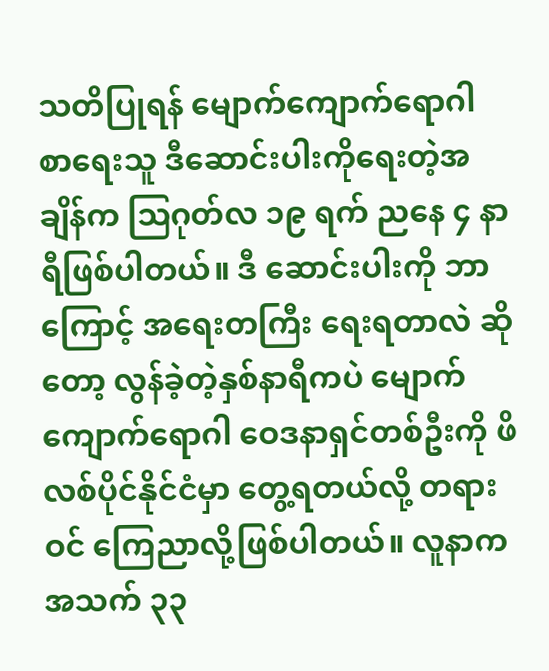သတိပြုရန် မျောက်ကျောက်ရောဂါ
စာရေးသူ ဒီဆောင်းပါးကိုရေးတဲ့အချိန်က ဩဂုတ်လ ၁၉ ရက် ညနေ ၄ နာရီဖြစ်ပါတယ်။ ဒီ ဆောင်းပါးကို ဘာကြောင့် အရေးတကြီး ရေးရတာလဲ ဆိုတော့ လွန်ခဲ့တဲ့နှစ်နာရီကပဲ မျောက်ကျောက်ရောဂါ ဝေဒနာရှင်တစ်ဦးကို ဖိလစ်ပိုင်နိုင်ငံမှာ တွေ့ရတယ်လို့ တရားဝင် ကြေညာလို့ဖြစ်ပါတယ်။ လူနာက အသက် ၃၃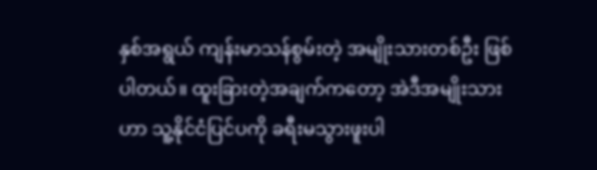နှစ်အရွယ် ကျန်းမာသန်စွမ်းတဲ့ အမျိုးသားတစ်ဦး ဖြစ်ပါတယ်။ ထူးခြားတဲ့အချက်ကတော့ အဲဒီအမျိုးသားဟာ သူ့နိုင်ငံပြင်ပကို ခရီးမသွားဖူးပါ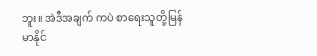ဘူး။ အဲဒီအချက် ကပဲ စာရေးသူတို့မြန်မာနိုင်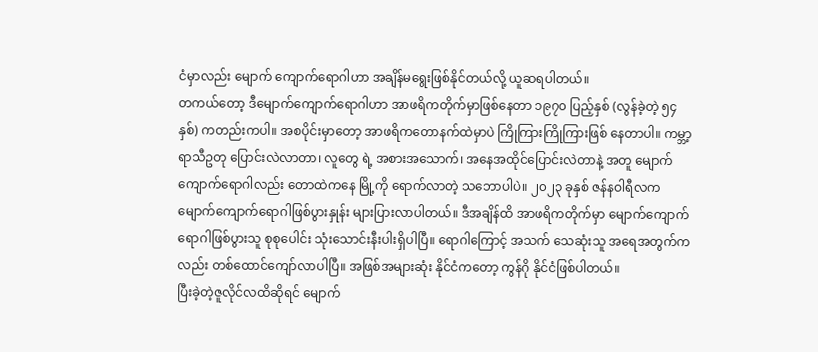ငံမှာလည်း မျောက် ကျောက်ရောဂါဟာ အချိန်မရွေးဖြစ်နိုင်တယ်လို့ ယူဆရပါတယ်။
တကယ်တော့ ဒီမျောက်ကျောက်ရောဂါဟာ အာဖရိကတိုက်မှာဖြစ်နေတာ ၁၉၇၀ ပြည့်နှစ် (လွန်ခဲ့တဲ့ ၅၄ နှစ်) ကတည်းကပါ။ အစပိုင်းမှာတော့ အာဖရိကတောနက်ထဲမှာပဲ ကြိုကြားကြိုကြားဖြစ် နေတာပါ။ ကမ္ဘာ့ရာသီဥတု ပြောင်းလဲလာတာ၊ လူတွေ ရဲ့ အစားအသောက်၊ အနေအထိုင်ပြောင်းလဲတာနဲ့ အတူ မျောက်ကျောက်ရောဂါလည်း တောထဲကနေ မြို့ကို ရောက်လာတဲ့ သဘောပါပဲ။ ၂၀၂၃ ခုနှစ် ဇန်နဝါရီလက မျောက်ကျောက်ရောဂါဖြစ်ပွားနှုန်း များပြားလာပါတယ်။ ဒီအချိန်ထိ အာဖရိကတိုက်မှာ မျောက်ကျောက်ရောဂါဖြစ်ပွားသူ စုစုပေါင်း သုံးသောင်းနီးပါးရှိပါပြီ။ ရောဂါကြောင့် အသက် သေဆုံးသူ အရေအတွက်ကလည်း တစ်ထောင်ကျော်လာပါပြီ။ အဖြစ်အများဆုံး နိုင်ငံကတော့ ကွန်ဂို နိုင်ငံဖြစ်ပါတယ်။
ပြီးခဲ့တဲ့ဇူလိုင်လထိဆိုရင် မျောက်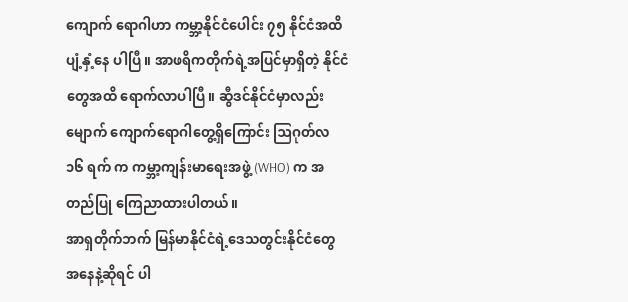ကျောက် ရောဂါဟာ ကမ္ဘာ့နိုင်ငံပေါင်း ၇၅ နိုင်ငံအထိ ပျံ့နှံ့နေ ပါပြီ။ အာဖရိကတိုက်ရဲ့အပြင်မှာရှိတဲ့ နိုင်ငံတွေအထိ ရောက်လာပါပြီ။ ဆွီဒင်နိုင်ငံမှာလည်း မျောက် ကျောက်ရောဂါတွေ့ရှိကြောင်း ဩဂုတ်လ ၁၆ ရက် က ကမ္ဘာ့ကျန်းမာရေးအဖွဲ့ (WHO) က အတည်ပြု ကြေညာထားပါတယ်။
အာရှတိုက်ဘက် မြန်မာနိုင်ငံရဲ့ဒေသတွင်းနိုင်ငံတွေ အနေနဲ့ဆိုရင် ပါ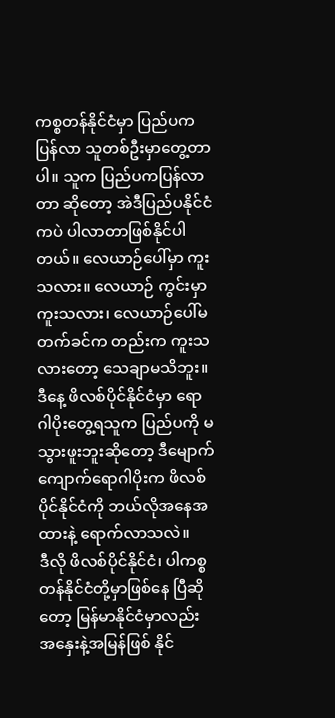ကစ္စတန်နိုင်ငံမှာ ပြည်ပကပြန်လာ သူတစ်ဦးမှာတွေ့တာပါ။ သူက ပြည်ပကပြန်လာတာ ဆိုတော့ အဲဒီပြည်ပနိုင်ငံကပဲ ပါလာတာဖြစ်နိုင်ပါတယ်။ လေယာဉ်ပေါ်မှာ ကူးသလား။ လေယာဉ် ကွင်းမှာ ကူးသလား၊ လေယာဉ်ပေါ်မတက်ခင်က တည်းက ကူးသလားတော့ သေချာမသိဘူး။ ဒီနေ့ ဖိလစ်ပိုင်နိုင်ငံမှာ ရောဂါပိုးတွေ့ရသူက ပြည်ပကို မသွားဖူးဘူးဆိုတော့ ဒီမျောက်ကျောက်ရောဂါပိုးက ဖိလစ်ပိုင်နိုင်ငံကို ဘယ်လိုအနေအထားနဲ့ ရောက်လာသလဲ။
ဒီလို ဖိလစ်ပိုင်နိုင်ငံ၊ ပါကစ္စတန်နိုင်ငံတို့မှာဖြစ်နေ ပြီဆိုတော့ မြန်မာနိုင်ငံမှာလည်း အနှေးနဲ့အမြန်ဖြစ် နိုင်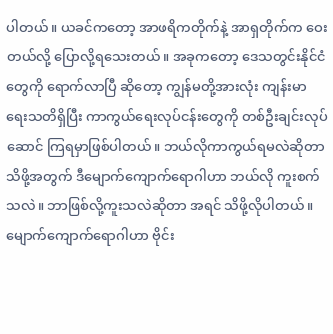ပါတယ်။ ယခင်ကတော့ အာဖရိကတိုက်နဲ့ အာရှတိုက်က ဝေးတယ်လို့ ပြောလို့ရသေးတယ်။ အခုကတော့ ဒေသတွင်းနိုင်ငံတွေကို ရောက်လာပြီ ဆိုတော့ ကျွန်မတို့အားလုံး ကျန်းမာရေးသတိရှိပြီး ကာကွယ်ရေးလုပ်ငန်းတွေကို တစ်ဦးချင်းလုပ်ဆောင် ကြရမှာဖြစ်ပါတယ်။ ဘယ်လိုကာကွယ်ရမလဲဆိုတာ သိဖို့အတွက် ဒီမျောက်ကျောက်ရောဂါဟာ ဘယ်လို ကူးစက်သလဲ။ ဘာဖြစ်လို့ကူးသလဲဆိုတာ အရင် သိဖို့လိုပါတယ်။
မျောက်ကျောက်ရောဂါဟာ ဗိုင်း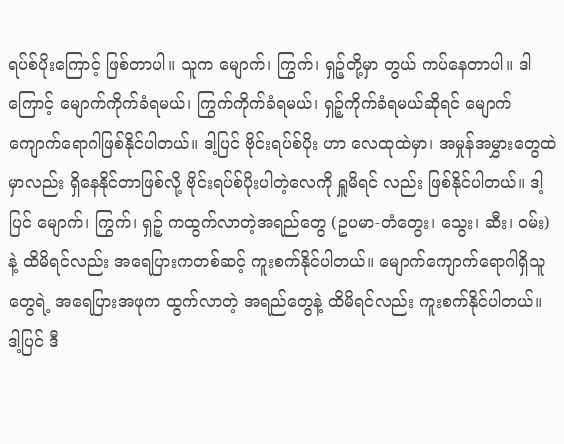ရပ်စ်ပိုးကြောင့် ဖြစ်တာပါ။ သူက မျောက်၊ ကြွက်၊ ရှဉ့်တို့မှာ တွယ် ကပ်နေတာပါ။ ဒါကြောင့် မျောက်ကိုက်ခံရမယ်၊ ကြွက်ကိုက်ခံရမယ်၊ ရှဉ့်ကိုက်ခံရမယ်ဆိုရင် မျောက် ကျောက်ရောဂါဖြစ်နိုင်ပါတယ်။ ဒါ့ပြင် ဗိုင်းရပ်စ်ပိုး ဟာ လေထုထဲမှာ၊ အမှုန်အမွှားတွေထဲမှာလည်း ရှိနေနိုင်တာဖြစ်လို့ ဗိုင်းရပ်စ်ပိုးပါတဲ့လေကို ရှူမိရင် လည်း ဖြစ်နိုင်ပါတယ်။ ဒါ့ပြင် မျောက်၊ ကြွက်၊ ရှဉ့် ကထွက်လာတဲ့အရည်တွေ (ဥပမာ-တံတွေး၊ သွေး၊ ဆီး၊ ဝမ်း) နဲ့ ထိမိရင်လည်း အရေပြားကတစ်ဆင့် ကူးစက်နိုင်ပါတယ်။ မျောက်ကျောက်ရောဂါရှိသူ တွေရဲ့ အရေပြားအဖုက ထွက်လာတဲ့ အရည်တွေနဲ့ ထိမိရင်လည်း ကူးစက်နိုင်ပါတယ်။
ဒါ့ပြင် ဒီ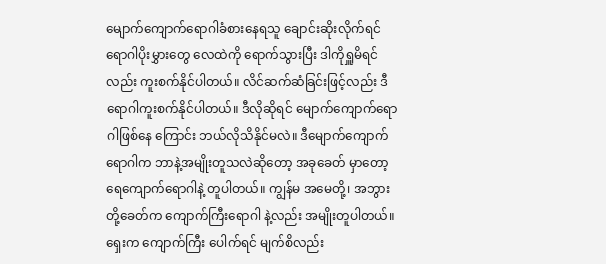မျောက်ကျောက်ရောဂါခံစားနေရသူ ချောင်းဆိုးလိုက်ရင် ရောဂါပိုးမွှားတွေ လေထဲကို ရောက်သွားပြီး ဒါကိုရှူမိရင်လည်း ကူးစက်နိုင်ပါတယ်။ လိင်ဆက်ဆံခြင်းဖြင့်လည်း ဒီရောဂါကူးစက်နိုင်ပါတယ်။ ဒီလိုဆိုရင် မျောက်ကျောက်ရောဂါဖြစ်နေ ကြောင်း ဘယ်လိုသိနိုင်မလဲ။ ဒီမျောက်ကျောက် ရောဂါက ဘာနဲ့အမျိုးတူသလဲဆိုတော့ အခုခေတ် မှာတော့ ရေကျောက်ရောဂါနဲ့ တူပါတယ်။ ကျွန်မ အမေတို့၊ အဘွားတို့ခေတ်က ကျောက်ကြီးရောဂါ နဲ့လည်း အမျိုးတူပါတယ်။ ရှေးက ကျောက်ကြီး ပေါက်ရင် မျက်စိလည်း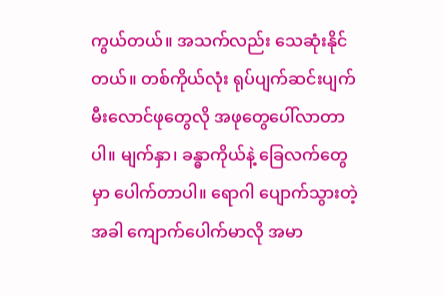ကွယ်တယ်။ အသက်လည်း သေဆုံးနိုင်တယ်။ တစ်ကိုယ်လုံး ရုပ်ပျက်ဆင်းပျက် မီးလောင်ဖုတွေလို အဖုတွေပေါ်လာတာပါ။ မျက်နှာ၊ ခန္ဓာကိုယ်နဲ့ ခြေလက်တွေမှာ ပေါက်တာပါ။ ရောဂါ ပျောက်သွားတဲ့အခါ ကျောက်ပေါက်မာလို အမာ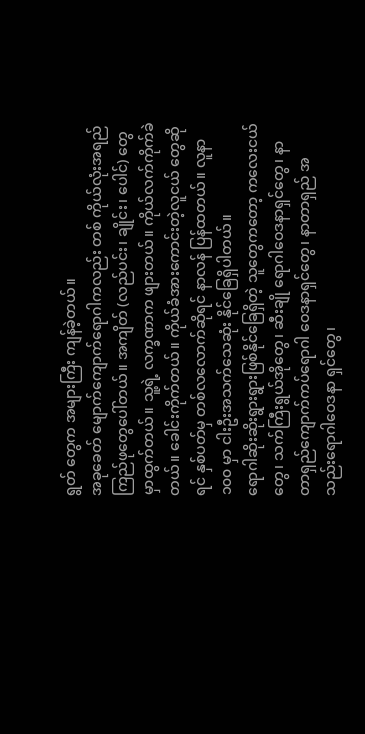ရွတ် တွေက အများကြီး ကျန်ခဲ့တယ်။
အခုခေတ် မျောက်ကျောက်ရောဂါကလည်း တစ် ကိုယ်လုံးအရည်ကြည်ဖုတွေပေါ်တယ်။ အကျိတ် (လည်ပင်း၊ ချိုင်း၊ ပေါင်) တွေမှာထွက်တယ်။ သူ့ရဲ့ လက္ခဏာက ဖျားတယ်။ ကိုယ်လက်ကိုက်ခဲတယ်။ ခေါင်းကိုက်တယ်။ ကိုယ်ခံအားကောင်းတဲ့လူငယ် တွေဆိုရင် နှစ်ပတ်မှ တစ်လလောက်ဆိုရင် နာလန် ပြန်ထတယ်။ လူနာ ၁၀၀ မှာ ငါးဦးအသက်သေဆုံး နိုင်ခြေရှိပါတယ်။
ရောဂါဆိုးဆိုးရွားရွားဖြစ်နိုင်ခြေရှိတဲ့ သူတွေကတော့ ကလေးငယ်တွေ၊ သက်ကြီးရွယ်အိုတွေ၊ ဆီးချို ရောဂါဝေဒနာရှင်တွေ၊ နာတာရှည်ကျောက်ကပ်ရောဂါ ဝေဒနာရှင်တွေ၊ နာတာရှည် အသည်းရောဂါဝေဒနာ ရှင်တွေ၊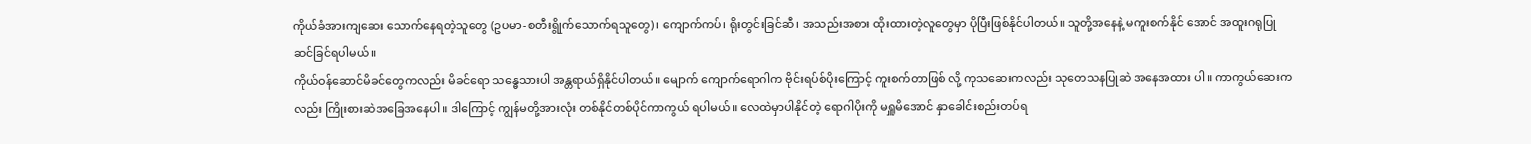ကိုယ်ခံအားကျဆေး သောက်နေရတဲ့သူတွေ (ဥပမာ-စတီးရွိုက်သောက်ရသူတွေ)၊ ကျောက်ကပ်၊ ရိုးတွင်းခြင်ဆီ၊ အသည်းအစား ထိုးထားတဲ့လူတွေမှာ ပိုပြီးဖြစ်နိုင်ပါတယ်။ သူတို့အနေနဲ့ မကူးစက်နိုင် အောင် အထူးဂရုပြုဆင်ခြင်ရပါမယ်။
ကိုယ်ဝန်ဆောင်မိခင်တွေကလည်း မိခင်ရော သန္ဓေသားပါ အန္တရာယ်ရှိနိုင်ပါတယ်။ မျောက် ကျောက်ရောဂါက ဗိုင်းရပ်စ်ပိုးကြောင့် ကူးစက်တာဖြစ် လို့ ကုသဆေးကလည်း သုတေသနပြုဆဲ အနေအထား ပါ။ ကာကွယ်ဆေးကလည်း ကြိုးစားဆဲအခြေအနေပါ။ ဒါကြောင့် ကျွန်မတို့အားလုံး တစ်နိုင်တစ်ပိုင်ကာကွယ် ရပါမယ်။ လေထဲမှာပါနိုင်တဲ့ ရောဂါပိုးကို မရှူမိအောင် နှာခေါင်းစည်းတပ်ရ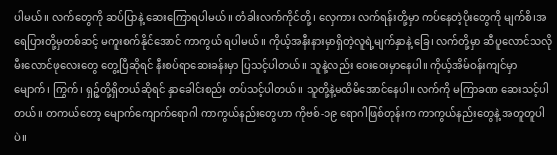ပါမယ်။ လက်တွေကို ဆပ်ပြာနဲ့ ဆေးကြောရပါမယ်။ တံခါးလက်ကိုင်တို့၊ လှေကား လက်ရန်းတို့မှာ ကပ်နေတဲ့ပိုးတွေကို မျက်စိ၊အရေပြားတို့မှတစ်ဆင့် မကူးစက်နိုင်အောင် ကာကွယ် ရပါမယ်။ ကိုယ့်အနီးနားမှာရှိတဲ့လူရဲ့မျက်နှာနဲ့ ခြေ၊ လက်တို့မှာ ဆီပူလောင်သလို မီးလောင်ဖုလေးတွေ တွေ့ပြီဆိုရင် နီးစပ်ရာဆေးခန်းမှာ ပြသင့်ပါတယ်။ သူနဲ့လည်း ဝေးဝေးမှာနေပါ။ ကိုယ့်အိမ်ဝန်းကျင်မှာ မျောက်၊ ကြွက်၊ ရှဉ့်တို့ရှိတယ်ဆိုရင် နှာခေါင်းစည်း တပ်သင့်ပါတယ်။ သူတို့နဲ့မထိမိအောင်နေပါ။ လက်ကို မကြာခဏ ဆေးသင့်ပါတယ်။ တကယ်တော့ မျောက်ကျောက်ရောဂါ ကာကွယ်နည်းတွေဟာ ကိုဗစ်-၁၉ ရောဂါဖြစ်တုန်းက ကာကွယ်နည်းတွေနဲ့ အတူတူပါပဲ။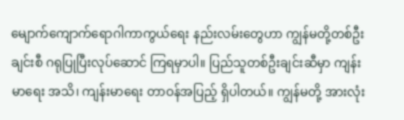မျောက်ကျောက်ရောဂါကာကွယ်ရေး နည်းလမ်းတွေဟာ ကျွန်မတို့တစ်ဦးချင်းစီ ဂရုပြုပြီးလုပ်ဆောင် ကြရမှာပါ။ ပြည်သူတစ်ဦးချင်းဆီမှာ ကျန်းမာရေး အသိ၊ ကျန်းမာရေး တာဝန်အပြည့် ရှိပါတယ်။ ကျွန်မတို့ အားလုံး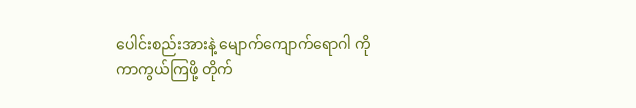ပေါင်းစည်းအားနဲ့ မျောက်ကျောက်ရောဂါ ကို ကာကွယ်ကြဖို့ တိုက်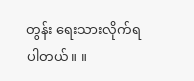တွန်း ရေးသားလိုက်ရပါတယ်။ ။